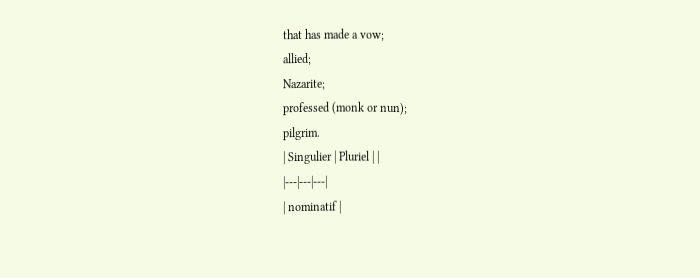that has made a vow;
allied;
Nazarite;
professed (monk or nun);
pilgrim.
| Singulier | Pluriel | |
|---|---|---|
| nominatif |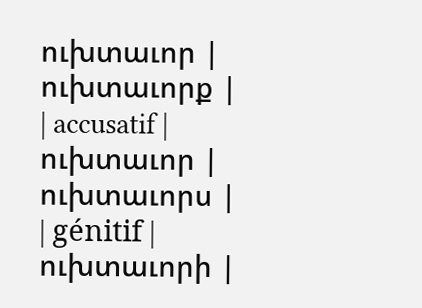ուխտաւոր | ուխտաւորք |
| accusatif | ուխտաւոր | ուխտաւորս |
| génitif | ուխտաւորի |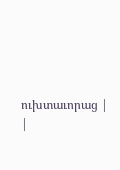ուխտաւորաց |
|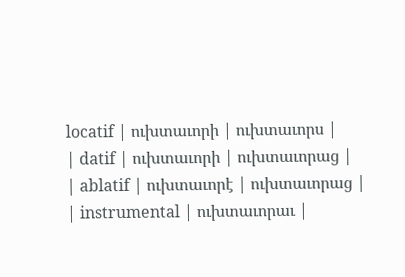locatif | ուխտաւորի | ուխտաւորս |
| datif | ուխտաւորի | ուխտաւորաց |
| ablatif | ուխտաւորէ | ուխտաւորաց |
| instrumental | ուխտաւորաւ |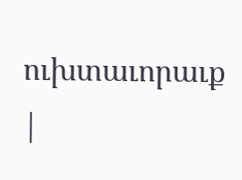ուխտաւորաւք |